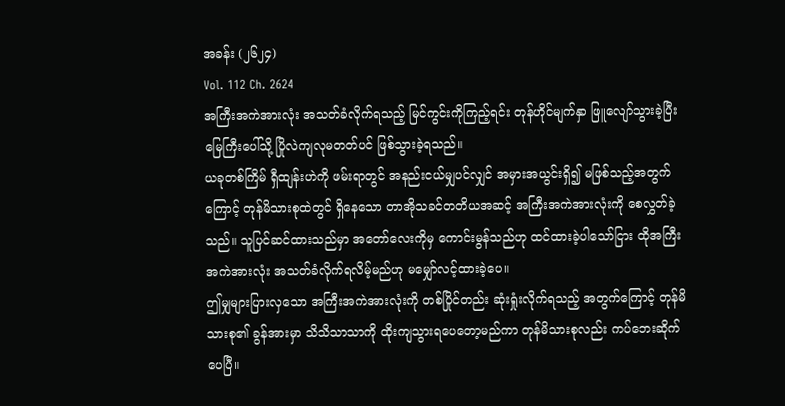အခန်း (၂၆၂၄)
Vol. 112 Ch. 2624
အကြီးအကဲအားလုံး အသတ်ခံလိုက်ရသည့် မြင်ကွင်းကိုကြည့်ရင်း တုန်ဟိုင်မျက်နှာ ဖြူလျော်သွားခဲ့ပြီး မြေကြီးပေါ်သို့ ပြိုလဲကျလုမတတ်ပင် ဖြစ်သွားခဲ့ရသည်။
ယခုတစ်ကြိမ် ရှီထျန်းဟဲကို ဖမ်းရာတွင် အနည်းငယ်မျှပင်လျှင် အမှားအယွင်းရှိ၍ မဖြစ်သည့်အတွက်ကြောင့် တုန်မိသားစုထဲတွင် ရှိနေသော တာအိုသခင်တတိယအဆင့် အကြီးအကဲအားလုံးကို စေလွှတ်ခဲ့သည်။ သူပြင်ဆင်ထားသည်မှာ အတော်လေးကိုမှ ကောင်းမွန်သည်ဟု ထင်ထားခဲ့ပါသော်ငြား ထိုအကြီးအကဲအားလုံး အသတ်ခံလိုက်ရလိမ့်မည်ဟု မမျှော်လင့်ထားခဲ့ပေ။
ဤမျှများပြားလှသော အကြီးအကဲအားလုံးကို တစ်ပြိုင်တည်း ဆုံးရှုံးလိုက်ရသည့် အတွက်ကြောင့် တုန်မိသားစု၏ ခွန်အားမှာ သိသိသာသာကို ထိုးကျသွားရပေတော့မည်ကာ တုန်မိသားစုလည်း ကပ်ဘေးဆိုက်ပေပြီ။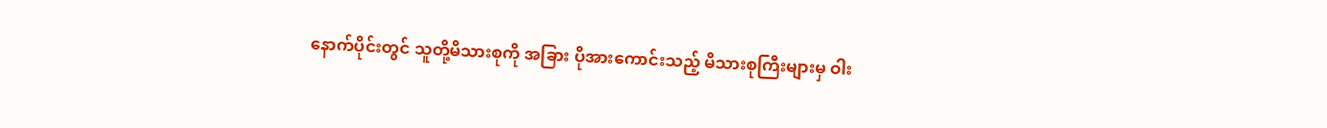နောက်ပိုင်းတွင် သူတို့မိသားစုကို အခြား ပိုအားကောင်းသည့် မိသားစုကြီးများမှ ဝါး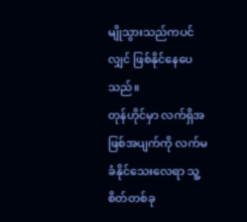မျိုသွားသည်ကပင်လျှင် ဖြစ်နိုင်နေပေသည်။
တုန်ဟိုင်မှာ လက်ရှိအဖြစ်အပျက်ကို လက်မခံနိုင်သေးလေရာ သူ့စိတ်တစ်ခု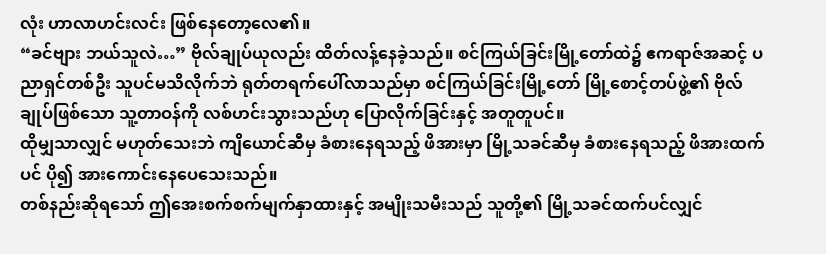လုံး ဟာလာဟင်းလင်း ဖြစ်နေတော့လေ၏။
“ခင်ဗျား ဘယ်သူလဲ…” ဗိုလ်ချုပ်ယုလည်း ထိတ်လန့်နေခဲ့သည်။ စင်ကြယ်ခြင်းမြို့တော်ထဲ၌ ဧကရာဇ်အဆင့် ပညာရှင်တစ်ဦး သူပင်မသိလိုက်ဘဲ ရုတ်တရက်ပေါ်လာသည်မှာ စင်ကြယ်ခြင်းမြို့တော် မြို့စောင့်တပ်ဖွဲ့၏ ဗိုလ်ချုပ်ဖြစ်သော သူ့တာဝန်ကို လစ်ဟင်းသွားသည်ဟု ပြောလိုက်ခြင်းနှင့် အတူတူပင်။
ထိုမျှသာလျှင် မဟုတ်သေးဘဲ ကျိယောင်ဆီမှ ခံစားနေရသည့် ဖိအားမှာ မြို့သခင်ဆီမှ ခံစားနေရသည့် ဖိအားထက်ပင် ပို၍ အားကောင်းနေပေသေးသည်။
တစ်နည်းဆိုရသော် ဤအေးစက်စက်မျက်နှာထားနှင့် အမျိုးသမီးသည် သူတို့၏ မြို့သခင်ထက်ပင်လျှင်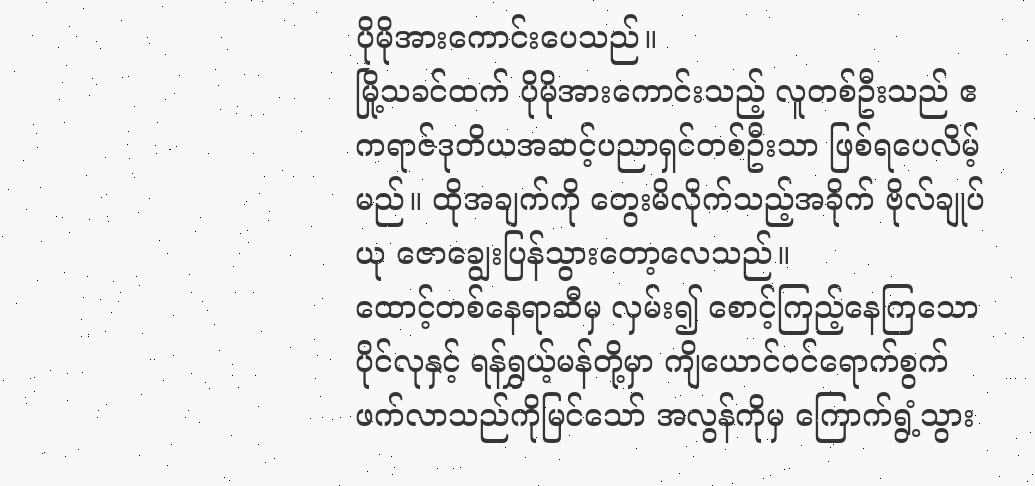ပိုမိုအားကောင်းပေသည်။
မြို့သခင်ထက် ပိုမိုအားကောင်းသည့် လူတစ်ဦးသည် ဧကရာဇ်ဒုတိယအဆင့်ပညာရှင်တစ်ဦးသာ ဖြစ်ရပေလိမ့်မည်။ ထိုအချက်ကို တွေးမိလိုက်သည့်အခိုက် ဗိုလ်ချုပ်ယု ဇောချွေးပြန်သွားတော့လေသည်။
ထောင့်တစ်နေရာဆီမှ လှမ်း၍ စောင့်ကြည့်နေကြသော ပိုင်လုနှင့် ရန်ရွှယ့်မန်တို့မှာ ကျိယောင်ဝင်ရောက်စွက်ဖက်လာသည်ကိုမြင်သော် အလွန်ကိုမှ ကြောက်ရွံ့သွား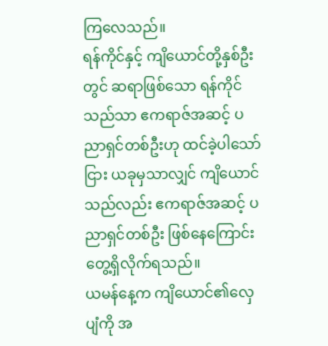ကြလေသည်။
ရန်ကိုင်နှင့် ကျိယောင်တို့နှစ်ဦးတွင် ဆရာဖြစ်သော ရန်ကိုင်သည်သာ ဧကရာဇ်အဆင့် ပညာရှင်တစ်ဦးဟု ထင်ခဲ့ပါသော်ငြား ယခုမှသာလျှင် ကျိယောင်သည်လည်း ဧကရာဇ်အဆင့် ပညာရှင်တစ်ဦး ဖြစ်နေကြောင်း တွေ့ရှိလိုက်ရသည်။
ယမန်နေ့က ကျိယောင်၏လှေပျံကို အ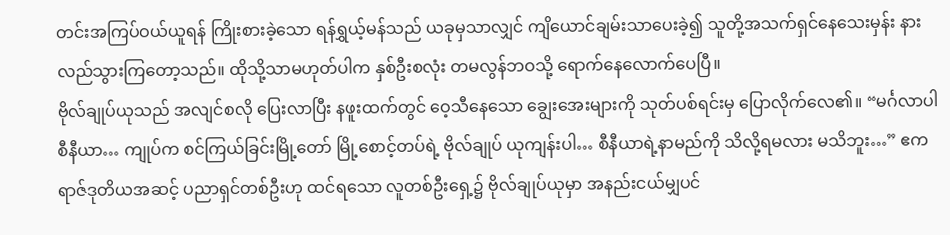တင်းအကြပ်ဝယ်ယူရန် ကြိုးစားခဲ့သော ရန်ရွှယ့်မန်သည် ယခုမှသာလျှင် ကျိယောင်ချမ်းသာပေးခဲ့၍ သူတို့အသက်ရှင်နေသေးမှန်း နားလည်သွားကြတော့သည်။ ထိုသို့သာမဟုတ်ပါက နှစ်ဦးစလုံး တမလွန်ဘဝသို့ ရောက်နေလောက်ပေပြီ။
ဗိုလ်ချုပ်ယုသည် အလျင်စလို ပြေးလာပြီး နဖူးထက်တွင် ဝေ့သီနေသော ချွေးအေးများကို သုတ်ပစ်ရင်းမှ ပြောလိုက်လေ၏။ “မင်္ဂလာပါ စီနီယာ… ကျုပ်က စင်ကြယ်ခြင်းမြို့တော် မြို့စောင့်တပ်ရဲ့ ဗိုလ်ချုပ် ယုကျန်းပါ… စီနီယာရဲ့နာမည်ကို သိလို့ရမလား မသိဘူး…” ဧကရာဇ်ဒုတိယအဆင့် ပညာရှင်တစ်ဦးဟု ထင်ရသော လူတစ်ဦးရှေ့၌ ဗိုလ်ချုပ်ယုမှာ အနည်းငယ်မျှပင်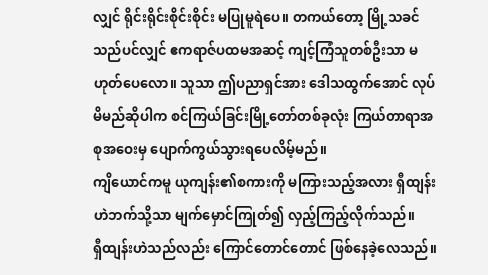လျှင် ရိုင်းရိုင်းစိုင်းစိုင်း မပြုမူရဲပေ။ တကယ်တော့ မြို့သခင်သည်ပင်လျှင် ဧကရာဇ်ပထမအဆင့် ကျင့်ကြံသူတစ်ဦးသာ မဟုတ်ပေလော။ သူသာ ဤပညာရှင်အား ဒေါသထွက်အောင် လုပ်မိမည်ဆိုပါက စင်ကြယ်ခြင်းမြို့တော်တစ်ခုလုံး ကြယ်တာရာအစုအဝေးမှ ပျောက်ကွယ်သွားရပေလိမ့်မည်။
ကျိယောင်ကမူ ယုကျန်း၏စကားကို မကြားသည့်အလား ရှီထျန်းဟဲဘက်သို့သာ မျက်မှောင်ကြုတ်၍ လှည့်ကြည့်လိုက်သည်။
ရှီထျန်းဟဲသည်လည်း ကြောင်တောင်တောင် ဖြစ်နေခဲ့လေသည်။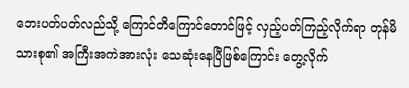ဘေးပတ်ပတ်လည်သို့ ကြောင်တိကြောင်တောင်ဖြင့် လှည့်ပတ်ကြည့်လိုက်ရာ တုန်မိသားစု၏ အကြီးအကဲအားလုံး သေဆုံးနေပြီဖြစ်ကြောင်း တွေ့လိုက်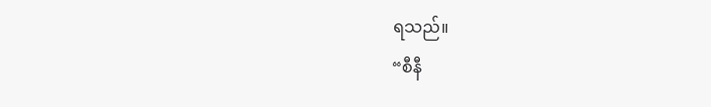ရသည်။
“စီနီ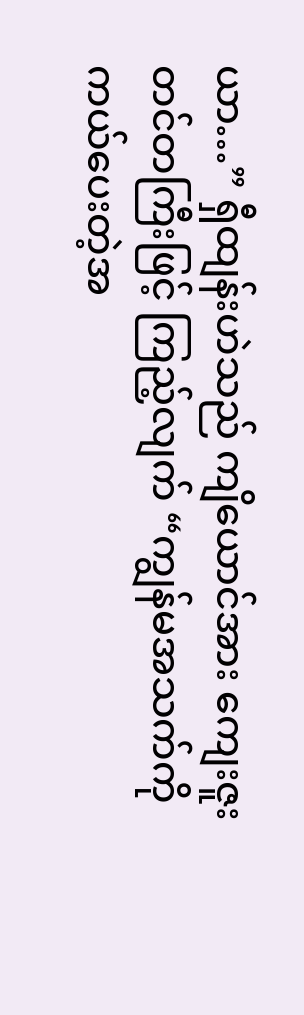ယာ…” ရှီထျန်းဟဲသည် ကျိယောင်အား ကျေးဇူးတင်တကြီးဖြင့် ကြည့်လျက် “ကျွန်မအသက်ကို ကယ်ပေးတဲ့အ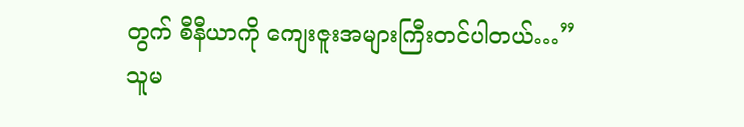တွက် စီနီယာကို ကျေးဇူးအများကြီးတင်ပါတယ်…”
သူမ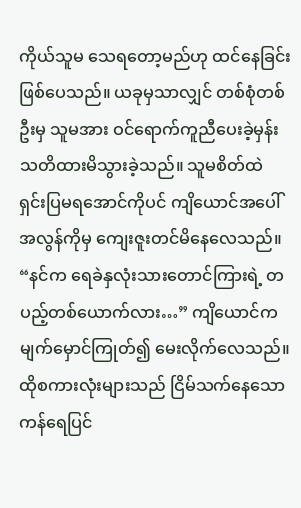ကိုယ်သူမ သေရတော့မည်ဟု ထင်နေခြင်း ဖြစ်ပေသည်။ ယခုမှသာလျှင် တစ်စုံတစ်ဦးမှ သူမအား ဝင်ရောက်ကူညီပေးခဲ့မှန်း သတိထားမိသွားခဲ့သည်။ သူမစိတ်ထဲ ရှင်းပြမရအောင်ကိုပင် ကျိယောင်အပေါ် အလွန်ကိုမှ ကျေးဇူးတင်မိနေလေသည်။
“နင်က ရေခဲနှလုံးသားတောင်ကြားရဲ့ တပည့်တစ်ယောက်လား…” ကျိယောင်က မျက်မှောင်ကြုတ်၍ မေးလိုက်လေသည်။
ထိုစကားလုံးများသည် ငြိမ်သက်နေသော ကန်ရေပြင်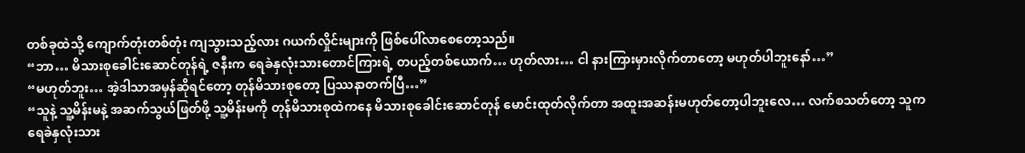တစ်ခုထဲသို့ ကျောက်တုံးတစ်တုံး ကျသွားသည့်လား ဂယက်လှိုင်းများကို ဖြစ်ပေါ်လာစေတော့သည်။
“ဘာ… မိသားစုခေါင်းဆောင်တုန်ရဲ့ ဇနီးက ရေခဲနှလုံးသားတောင်ကြားရဲ့ တပည့်တစ်ယောက်… ဟုတ်လား… ငါ နားကြားမှားလိုက်တာတော့ မဟုတ်ပါဘူးနော်…”
“မဟုတ်ဘူး… အဲ့ဒါသာအမှန်ဆိုရင်တော့ တုန်မိသားစုတော့ ပြဿနာတက်ပြီ…”
“သူနဲ့ သူ့မိန်းမနဲ့ အဆက်သွယ်ဖြတ်ဖို့ သူ့မိန်းမကို တုန်မိသားစုထဲကနေ မိသားစုခေါင်းဆောင်တုန် မောင်းထုတ်လိုက်တာ အထူးအဆန်းမဟုတ်တော့ပါဘူးလေ… လက်စသတ်တော့ သူက ရေခဲနှလုံးသား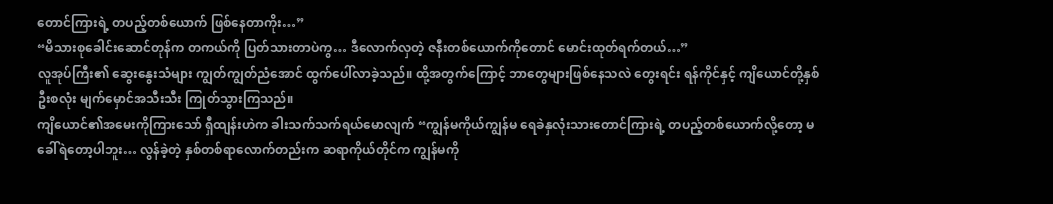တောင်ကြားရဲ့ တပည့်တစ်ယောက် ဖြစ်နေတာကိုး…”
“မိသားစုခေါင်းဆောင်တုန်က တကယ်ကို ပြတ်သားတာပဲကွ… ဒီလောက်လှတဲ့ ဇနီးတစ်ယောက်ကိုတောင် မောင်းထုတ်ရက်တယ်…”
လူအုပ်ကြီး၏ ဆွေးနွေးသံများ ကျွတ်ကျွတ်ညံအောင် ထွက်ပေါ်လာခဲ့သည်။ ထို့အတွက်ကြောင့် ဘာတွေများဖြစ်နေသလဲ တွေးရင်း ရန်ကိုင်နှင့် ကျိယောင်တို့နှစ်ဦးစလုံး မျက်မှောင်အသီးသီး ကြုတ်သွားကြသည်။
ကျိယောင်၏အမေးကိုကြားသော် ရှီထျန်းဟဲက ခါးသက်သက်ရယ်မောလျက် “ကျွန်မကိုယ်ကျွန်မ ရေခဲနှလုံးသားတောင်ကြားရဲ့ တပည့်တစ်ယောက်လို့တော့ မခေါ်ရဲတော့ပါဘူး… လွန်ခဲ့တဲ့ နှစ်တစ်ရာလောက်တည်းက ဆရာကိုယ်တိုင်က ကျွန်မကို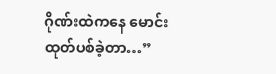ဂိုဏ်းထဲကနေ မောင်းထုတ်ပစ်ခဲ့တာ…”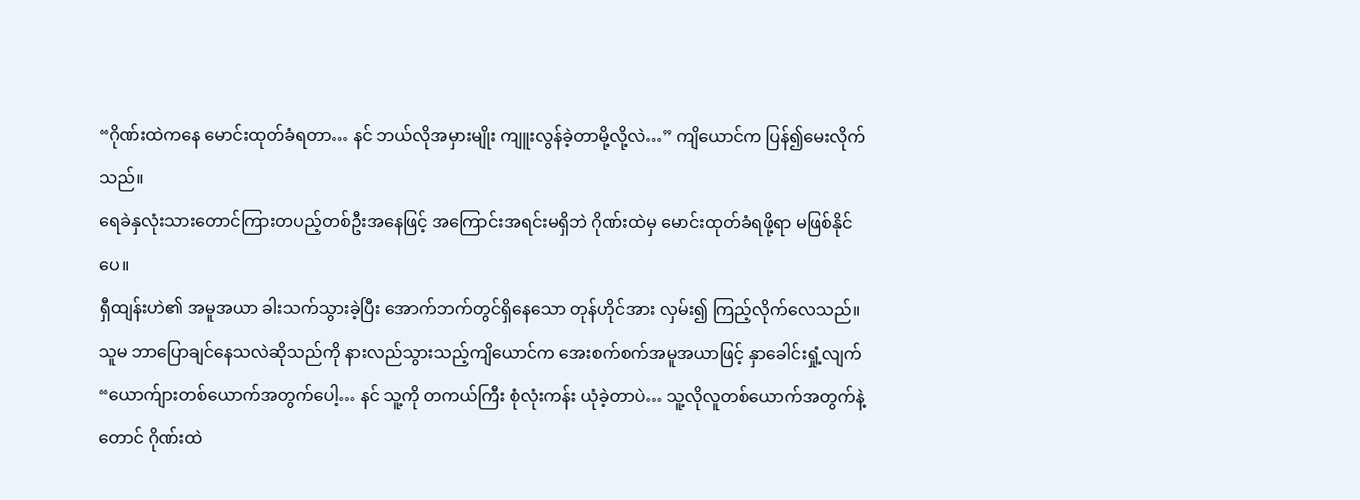“ဂိုဏ်းထဲကနေ မောင်းထုတ်ခံရတာ… နင် ဘယ်လိုအမှားမျိုး ကျူးလွန်ခဲ့တာမို့လို့လဲ…” ကျိယောင်က ပြန်၍မေးလိုက်သည်။
ရေခဲနှလုံးသားတောင်ကြားတပည့်တစ်ဦးအနေဖြင့် အကြောင်းအရင်းမရှိဘဲ ဂိုဏ်းထဲမှ မောင်းထုတ်ခံရဖို့ရာ မဖြစ်နိုင်ပေ။
ရှီထျန်းဟဲ၏ အမူအယာ ခါးသက်သွားခဲ့ပြီး အောက်ဘက်တွင်ရှိနေသော တုန်ဟိုင်အား လှမ်း၍ ကြည့်လိုက်လေသည်။
သူမ ဘာပြောချင်နေသလဲဆိုသည်ကို နားလည်သွားသည့်ကျိယောင်က အေးစက်စက်အမူအယာဖြင့် နှာခေါင်းရှုံ့လျက် “ယောက်ျားတစ်ယောက်အတွက်ပေါ့… နင် သူ့ကို တကယ်ကြီး စုံလုံးကန်း ယုံခဲ့တာပဲ… သူ့လိုလူတစ်ယောက်အတွက်နဲ့တောင် ဂိုဏ်းထဲ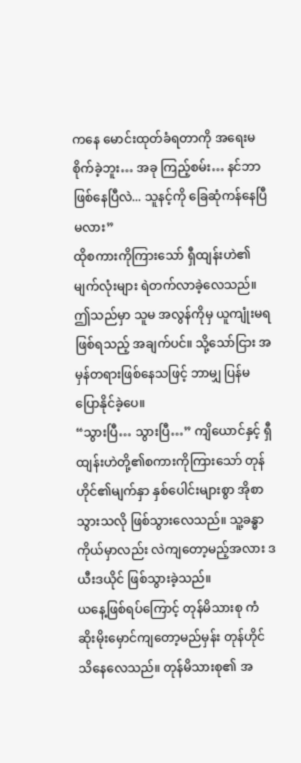ကနေ မောင်းထုတ်ခံရတာကို အရေးမစိုက်ခဲ့ဘူး… အခု ကြည့်စမ်း… နင်ဘာဖြစ်နေပြီလဲ... သူနင့်ကို ခြေဆုံကန်နေပြီမလား”
ထိုစကားကိုကြားသော် ရှီထျန်းဟဲ၏မျက်လုံးများ ရဲတက်လာခဲ့လေသည်။ ဤသည်မှာ သူမ အလွန်ကိုမှ ယူကျုံးမရဖြစ်ရသည့် အချက်ပင်။ သို့သော်ငြား အမှန်တရားဖြစ်နေသဖြင့် ဘာမျှ ပြန်မပြောနိုင်ခဲ့ပေ။
“သွားပြီ… သွားပြီ…” ကျိယောင်နှင့် ရှီထျန်းဟဲတို့၏စကားကိုကြားသော် တုန်ဟိုင်၏မျက်နှာ နှစ်ပေါင်းများစွာ အိုစာသွားသလို ဖြစ်သွားလေသည်။ သူ့ခန္ဓာကိုယ်မှာလည်း လဲကျတော့မည့်အလား ဒယီးဒယိုင် ဖြစ်သွားခဲ့သည်။
ယနေ့ဖြစ်ရပ်ကြောင့် တုန်မိသားစု ကံဆိုးမိုးမှောင်ကျတော့မည်မှန်း တုန်ဟိုင် သိနေလေသည်။ တုန်မိသားစု၏ အ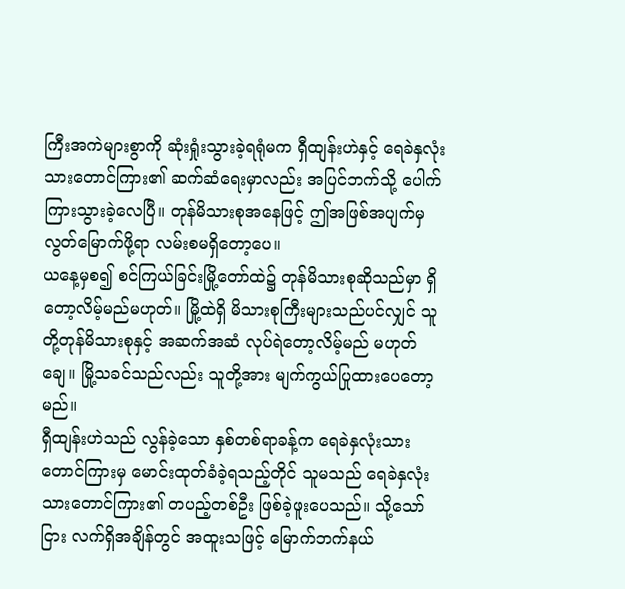ကြီးအကဲများစွာကို ဆုံးရှုံးသွားခဲ့ရရုံမက ရှီထျန်းဟဲနှင့် ရေခဲနှလုံးသားတောင်ကြား၏ ဆက်ဆံရေးမှာလည်း အပြင်ဘက်သို့ ပေါက်ကြားသွားခဲ့လေပြီ။ တုန်မိသားစုအနေဖြင့် ဤအဖြစ်အပျက်မှ လွတ်မြောက်ဖို့ရာ လမ်းစမရှိတော့ပေ။
ယနေ့မှစ၍ စင်ကြယ်ခြင်းမြို့တော်ထဲ၌ တုန်မိသားစုဆိုသည်မှာ ရှိတော့လိမ့်မည်မဟုတ်။ မြို့ထဲရှိ မိသားစုကြီးများသည်ပင်လျှင် သူတို့တုန်မိသားစုနှင့် အဆက်အဆံ လုပ်ရဲတော့လိမ့်မည် မဟုတ်ချေ။ မြို့သခင်သည်လည်း သူတို့အား မျက်ကွယ်ပြုထားပေတော့မည်။
ရှီထျန်းဟဲသည် လွန်ခဲ့သော နှစ်တစ်ရာခန့်က ရေခဲနှလုံးသားတောင်ကြားမှ မောင်းထုတ်ခံခဲ့ရသည့်တိုင် သူမသည် ရေခဲနှလုံးသားတောင်ကြား၏ တပည့်တစ်ဦး ဖြစ်ခဲ့ဖူးပေသည်။ သို့သော်ငြား လက်ရှိအချိန်တွင် အထူးသဖြင့် မြောက်ဘက်နယ်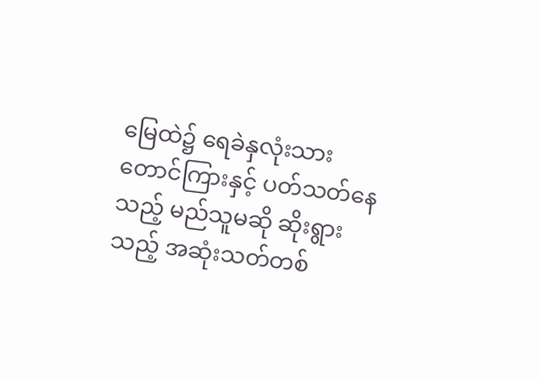မြေထဲ၌ ရေခဲနှလုံးသားတောင်ကြားနှင့် ပတ်သတ်နေသည့် မည်သူမဆို ဆိုးရွားသည့် အဆုံးသတ်တစ်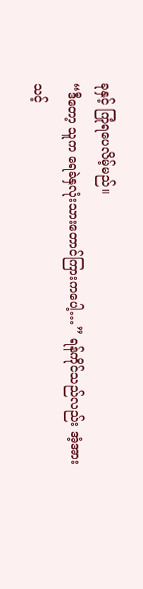ခုနှင့် ကြုံရပေလိမ့်မည်။
“ဒီတော့ သူက ရေခဲနှလုံးသားတောင်ကြားကပေါ့…” ရန်ကိုင်သည်လည်း အံ့အားသင့်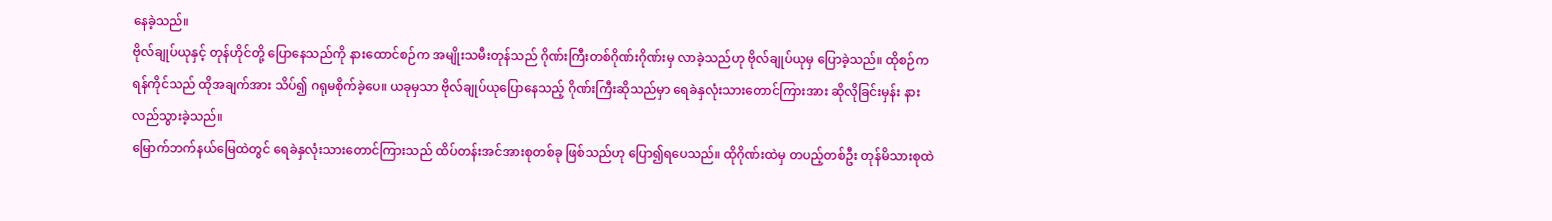နေခဲ့သည်။
ဗိုလ်ချုပ်ယုနှင့် တုန်ဟိုင်တို့ ပြောနေသည်ကို နားထောင်စဉ်က အမျိုးသမီးတုန်သည် ဂိုဏ်းကြီးတစ်ဂိုဏ်းဂိုဏ်းမှ လာခဲ့သည်ဟု ဗိုလ်ချုပ်ယုမှ ပြောခဲ့သည်။ ထိုစဉ်က ရန်ကိုင်သည် ထိုအချက်အား သိပ်၍ ဂရုမစိုက်ခဲ့ပေ။ ယခုမှသာ ဗိုလ်ချုပ်ယုပြောနေသည့် ဂိုဏ်းကြီးဆိုသည်မှာ ရေခဲနှလုံးသားတောင်ကြားအား ဆိုလိုခြင်းမှန်း နားလည်သွားခဲ့သည်။
မြောက်ဘက်နယ်မြေထဲတွင် ရေခဲနှလုံးသားတောင်ကြားသည် ထိပ်တန်းအင်အားစုတစ်ခု ဖြစ်သည်ဟု ပြော၍ရပေသည်။ ထိုဂိုဏ်းထဲမှ တပည့်တစ်ဦး တုန်မိသားစုထဲ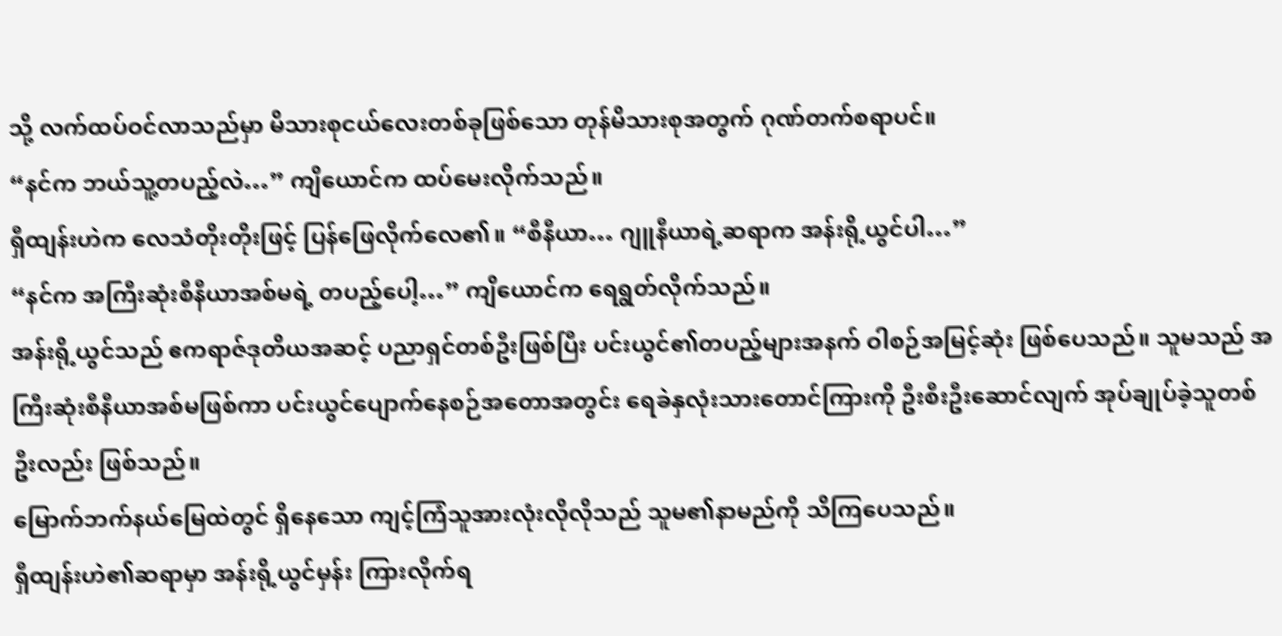သို့ လက်ထပ်ဝင်လာသည်မှာ မိသားစုငယ်လေးတစ်ခုဖြစ်သော တုန်မိသားစုအတွက် ဂုဏ်တက်စရာပင်။
“နင်က ဘယ်သူ့တပည့်လဲ…” ကျိယောင်က ထပ်မေးလိုက်သည်။
ရှီထျန်းဟဲက လေသံတိုးတိုးဖြင့် ပြန်ဖြေလိုက်လေ၏။ “စီနီယာ… ဂျူနီယာရဲ့ဆရာက အန်းရို့ယွင်ပါ…”
“နင်က အကြီးဆုံးစီနီယာအစ်မရဲ့ တပည့်ပေါ့…” ကျိယောင်က ရေရွတ်လိုက်သည်။
အန်းရို့ယွင်သည် ဧကရာဇ်ဒုတိယအဆင့် ပညာရှင်တစ်ဦးဖြစ်ပြီး ပင်းယွင်၏တပည့်များအနက် ဝါစဉ်အမြင့်ဆုံး ဖြစ်ပေသည်။ သူမသည် အကြီးဆုံးစီနီယာအစ်မဖြစ်ကာ ပင်းယွင်ပျောက်နေစဉ်အတောအတွင်း ရေခဲနှလုံးသားတောင်ကြားကို ဦးစီးဦးဆောင်လျက် အုပ်ချုပ်ခဲ့သူတစ်ဦးလည်း ဖြစ်သည်။
မြောက်ဘက်နယ်မြေထဲတွင် ရှိနေသော ကျင့်ကြံသူအားလုံးလိုလိုသည် သူမ၏နာမည်ကို သိကြပေသည်။
ရှီထျန်းဟဲ၏ဆရာမှာ အန်းရို့ယွင်မှန်း ကြားလိုက်ရ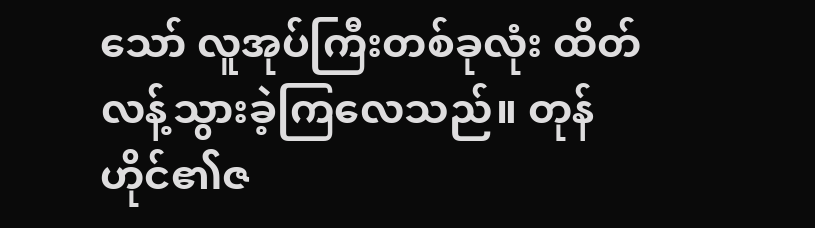သော် လူအုပ်ကြီးတစ်ခုလုံး ထိတ်လန့်သွားခဲ့ကြလေသည်။ တုန်ဟိုင်၏ဇ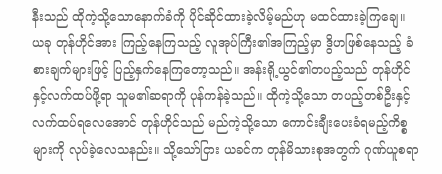နီးသည် ထိုကဲ့သို့သောနောက်ခံကို ပိုင်ဆိုင်ထားခဲ့လိမ့်မည်ဟု မထင်ထားခဲ့ကြချေ။
ယခု တုန်ဟိုင်အား ကြည့်နေကြသည့် လူအုပ်ကြီး၏အကြည့်မှာ ဒွိဟဖြစ်နေသည့် ခံစားချက်များဖြင့် ပြည့်နှက်နေကြတော့သည်။ အန်းရို့ယွင်၏တပည့်သည် တုန်ဟိုင်နှင့်လက်ထပ်ဖို့ရာ သူမ၏ဆရာကို ပုန်ကန်ခဲ့သည်။ ထိုကဲ့သို့သော တပည့်တစ်ဦးနှင့် လက်ထပ်ရလေအောင် တုန်ဟိုင်သည် မည်ကဲ့သို့သော ကောင်းချီးပေးခံရမည့်ကိစ္စများကို လုပ်ခဲ့လေသနည်း။ သို့သော်ငြား ယခင်က တုန်မိသားစုအတွက် ဂုဏ်ယူစရာ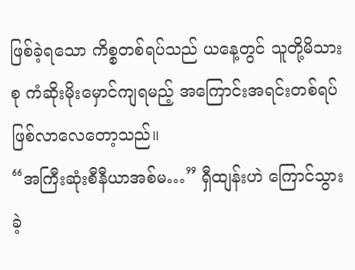ဖြစ်ခဲ့ရသော ကိစ္စတစ်ရပ်သည် ယနေ့တွင် သူတို့မိသားစု ကံဆိုးမိုးမှောင်ကျရမည့် အကြောင်းအရင်းတစ်ရပ် ဖြစ်လာလေတော့သည်။
“အကြီးဆုံးစီနီယာအစ်မ…” ရှီထျန်းဟဲ ကြောင်သွားခဲ့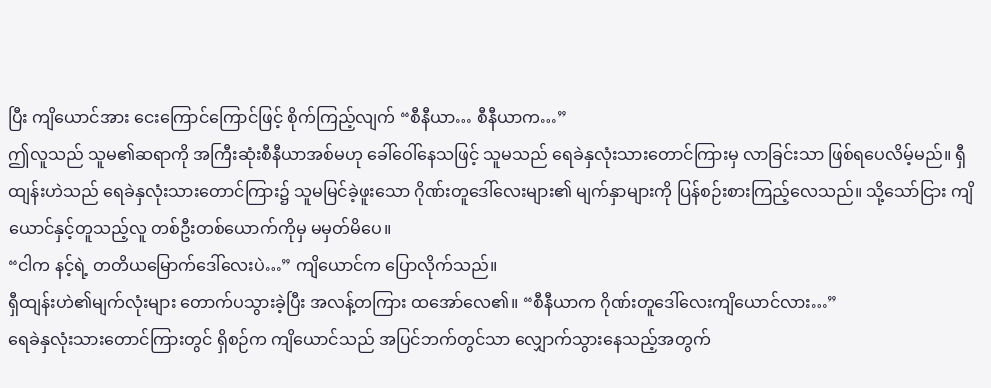ပြီး ကျိယောင်အား ငေးကြောင်ကြောင်ဖြင့် စိုက်ကြည့်လျက် “စီနီယာ… စီနီယာက…”
ဤလူသည် သူမ၏ဆရာကို အကြီးဆုံးစီနီယာအစ်မဟု ခေါ်ဝေါ်နေသဖြင့် သူမသည် ရေခဲနှလုံးသားတောင်ကြားမှ လာခြင်းသာ ဖြစ်ရပေလိမ့်မည်။ ရှီထျန်းဟဲသည် ရေခဲနှလုံးသားတောင်ကြား၌ သူမမြင်ခဲ့ဖူးသော ဂိုဏ်းတူဒေါ်လေးများ၏ မျက်နှာများကို ပြန်စဉ်းစားကြည့်လေသည်။ သို့သော်ငြား ကျိယောင်နှင့်တူသည့်လူ တစ်ဦးတစ်ယောက်ကိုမှ မမှတ်မိပေ။
“ငါက နင့်ရဲ့ တတိယမြောက်ဒေါ်လေးပဲ…” ကျိယောင်က ပြောလိုက်သည်။
ရှီထျန်းဟဲ၏မျက်လုံးများ တောက်ပသွားခဲ့ပြီး အလန့်တကြား ထအော်လေ၏။ “စီနီယာက ဂိုဏ်းတူဒေါ်လေးကျိယောင်လား…”
ရေခဲနှလုံးသားတောင်ကြားတွင် ရှိစဉ်က ကျိယောင်သည် အပြင်ဘက်တွင်သာ လျှောက်သွားနေသည့်အတွက်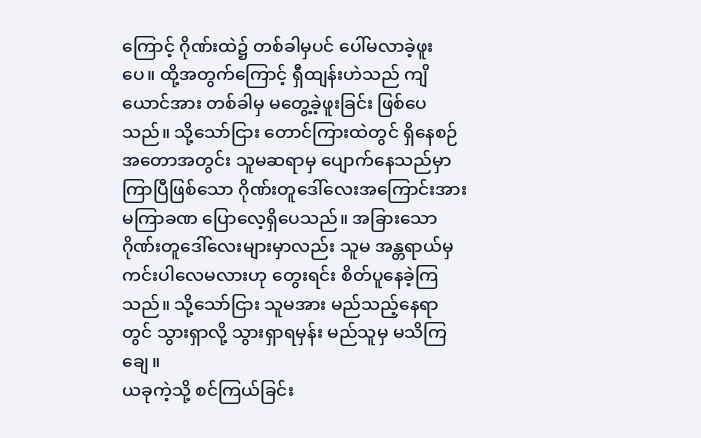ကြောင့် ဂိုဏ်းထဲ၌ တစ်ခါမှပင် ပေါ်မလာခဲ့ဖူးပေ။ ထို့အတွက်ကြောင့် ရှီထျန်းဟဲသည် ကျိယောင်အား တစ်ခါမှ မတွေ့ခဲ့ဖူးခြင်း ဖြစ်ပေသည်။ သို့သော်ငြား တောင်ကြားထဲတွင် ရှိနေစဉ်အတောအတွင်း သူမဆရာမှ ပျောက်နေသည်မှာ ကြာပြီဖြစ်သော ဂိုဏ်းတူဒေါ်လေးအကြောင်းအား မကြာခဏ ပြောလေ့ရှိပေသည်။ အခြားသော ဂိုဏ်းတူဒေါ်လေးများမှာလည်း သူမ အန္တရာယ်မှ ကင်းပါလေမလားဟု တွေးရင်း စိတ်ပူနေခဲ့ကြသည်။ သို့သော်ငြား သူမအား မည်သည့်နေရာတွင် သွားရှာလို့ သွားရှာရမှန်း မည်သူမှ မသိကြချေ။
ယခုကဲ့သို့ စင်ကြယ်ခြင်း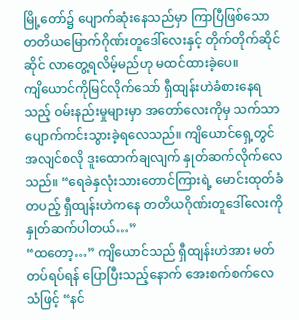မြို့တော်၌ ပျောက်ဆုံးနေသည်မှာ ကြာပြီဖြစ်သော တတိယမြောက်ဂိုဏ်းတူဒေါ်လေးနှင့် တိုက်တိုက်ဆိုင်ဆိုင် လာတွေ့ရလိမ့်မည်ဟု မထင်ထားခဲ့ပေ။
ကျိယောင်ကိုမြင်လိုက်သော် ရှီထျန်းဟဲခံစားနေရသည့် ဝမ်းနည်းမှုများမှာ အတော်လေးကိုမှ သက်သာပျောက်ကင်းသွားခဲ့ရလေသည်။ ကျိယောင်ရှေ့တွင် အလျင်စလို ဒူးထောက်ချလျက် နှုတ်ဆက်လိုက်လေသည်။ “ရေခဲနှလုံးသားတောင်ကြားရဲ့ မောင်းထုတ်ခံတပည့် ရှီထျန်းဟဲကနေ တတိယဂိုဏ်းတူဒေါ်လေးကို နှုတ်ဆက်ပါတယ်…”
“ထတော့…” ကျိယောင်သည် ရှီထျန်းဟဲအား မတ်တပ်ရပ်ရန် ပြောပြီးသည့်နောက် အေးစက်စက်လေသံဖြင့် “နင်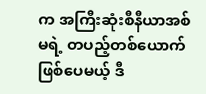က အကြီးဆုံးစီနီယာအစ်မရဲ့ တပည့်တစ်ယောက်ဖြစ်ပေမယ့် ဒီ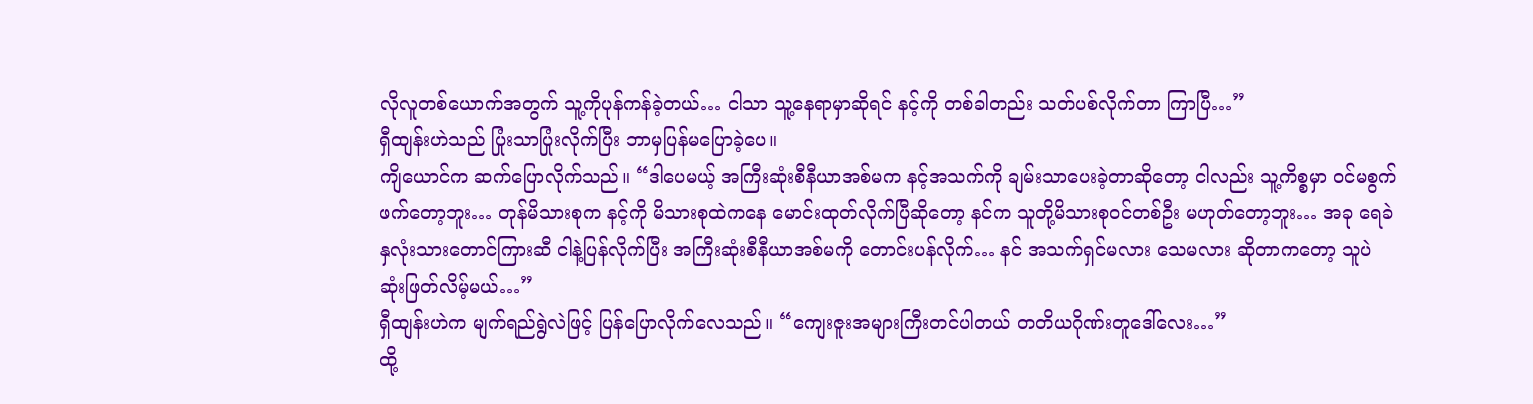လိုလူတစ်ယောက်အတွက် သူ့ကိုပုန်ကန်ခဲ့တယ်… ငါသာ သူ့နေရာမှာဆိုရင် နင့်ကို တစ်ခါတည်း သတ်ပစ်လိုက်တာ ကြာပြီ…”
ရှီထျန်းဟဲသည် ပြုံးသာပြုံးလိုက်ပြီး ဘာမှပြန်မပြောခဲ့ပေ။
ကျိယောင်က ဆက်ပြောလိုက်သည်။ “ဒါပေမယ့် အကြီးဆုံးစီနီယာအစ်မက နင့်အသက်ကို ချမ်းသာပေးခဲ့တာဆိုတော့ ငါလည်း သူ့ကိစ္စမှာ ဝင်မစွက်ဖက်တော့ဘူး… တုန်မိသားစုက နင့်ကို မိသားစုထဲကနေ မောင်းထုတ်လိုက်ပြီဆိုတော့ နင်က သူတို့မိသားစုဝင်တစ်ဦး မဟုတ်တော့ဘူး… အခု ရေခဲနှလုံးသားတောင်ကြားဆီ ငါနဲ့ပြန်လိုက်ပြီး အကြီးဆုံးစီနီယာအစ်မကို တောင်းပန်လိုက်… နင် အသက်ရှင်မလား သေမလား ဆိုတာကတော့ သူပဲ ဆုံးဖြတ်လိမ့်မယ်…”
ရှီထျန်းဟဲက မျက်ရည်ရွဲလဲဖြင့် ပြန်ပြောလိုက်လေသည်။ “ကျေးဇူးအများကြီးတင်ပါတယ် တတိယဂိုဏ်းတူဒေါ်လေး…”
ထို့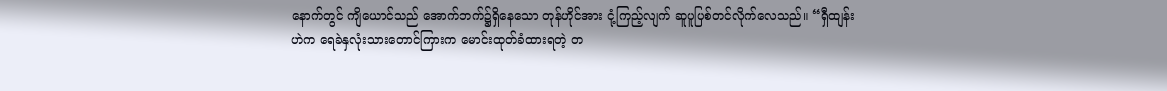နောက်တွင် ကျိယောင်သည် အောက်ဘက်၌ရှိနေသော တုန်ဟိုင်အား ငုံ့ကြည့်လျက် ဆူပူပြစ်တင်လိုက်လေသည်။ “ရှီထျန်းဟဲက ရေခဲနှလုံးသားတောင်ကြားက မောင်းထုတ်ခံထားရတဲ့ တ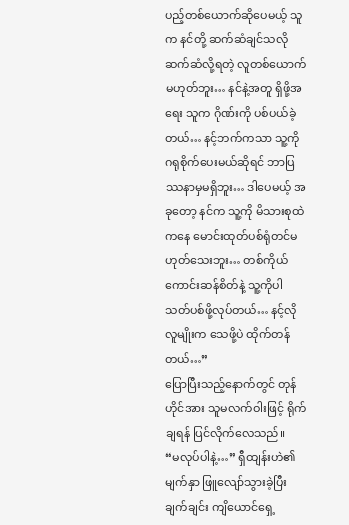ပည့်တစ်ယောက်ဆိုပေမယ့် သူက နင်တို့ ဆက်ဆံချင်သလို ဆက်ဆံလို့ရတဲ့ လူတစ်ယောက်မဟုတ်ဘူး… နင်နဲ့အတူ ရှိဖို့အရေး သူက ဂိုဏ်းကို ပစ်ပယ်ခဲ့တယ်… နင့်ဘက်ကသာ သူ့ကို ဂရုစိုက်ပေးမယ်ဆိုရင် ဘာပြဿနာမှမရှိဘူး… ဒါပေမယ့် အခုတော့ နင်က သူ့ကို မိသားစုထဲကနေ မောင်းထုတ်ပစ်ရုံတင်မဟုတ်သေးဘူး… တစ်ကိုယ်ကောင်းဆန်စိတ်နဲ့ သူ့ကိုပါ သတ်ပစ်ဖို့လုပ်တယ်… နင့်လိုလူမျိုးက သေဖို့ပဲ ထိုက်တန်တယ်…”
ပြောပြီးသည့်နောက်တွင် တုန်ဟိုင်အား သူမလက်ဝါးဖြင့် ရိုက်ချရန် ပြင်လိုက်လေသည်။
“မလုပ်ပါနဲ့…” ရှီထျန်းဟဲ၏မျက်နှာ ဖြူလျော်သွားခဲ့ပြီး ချက်ချင်း ကျိယောင်ရှေ့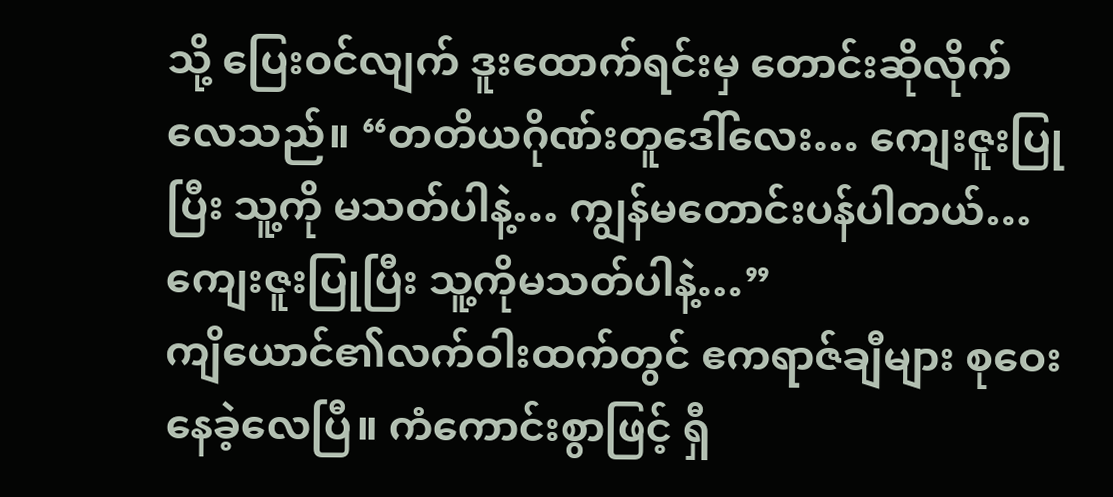သို့ ပြေးဝင်လျက် ဒူးထောက်ရင်းမှ တောင်းဆိုလိုက်လေသည်။ “တတိယဂိုဏ်းတူဒေါ်လေး… ကျေးဇူးပြုပြီး သူ့ကို မသတ်ပါနဲ့… ကျွန်မတောင်းပန်ပါတယ်… ကျေးဇူးပြုပြီး သူ့ကိုမသတ်ပါနဲ့…”
ကျိယောင်၏လက်ဝါးထက်တွင် ဧကရာဇ်ချီများ စုဝေးနေခဲ့လေပြီ။ ကံကောင်းစွာဖြင့် ရှီ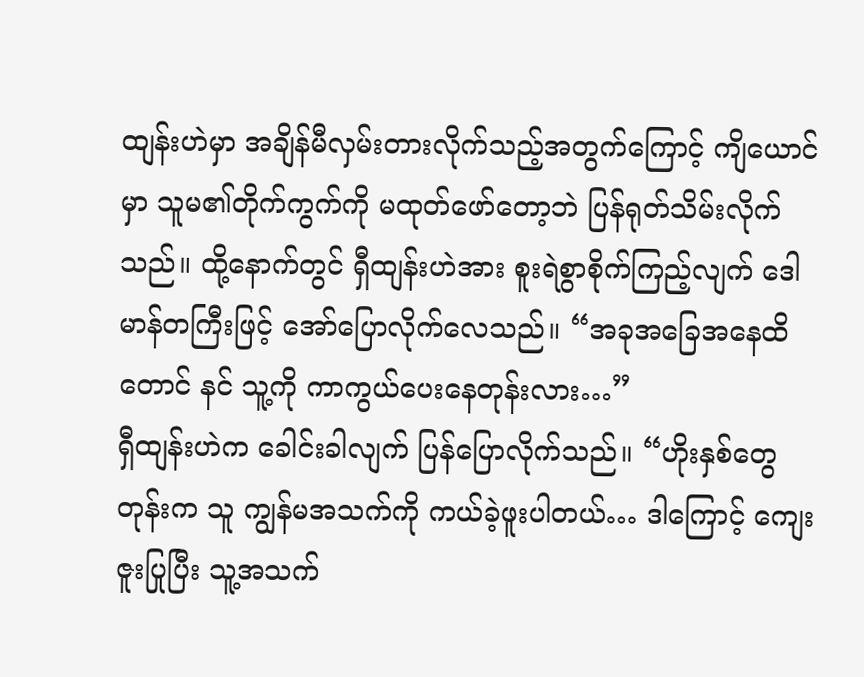ထျန်းဟဲမှာ အချိန်မီလှမ်းတားလိုက်သည့်အတွက်ကြောင့် ကျိယောင်မှာ သူမ၏တိုက်ကွက်ကို မထုတ်ဖော်တော့ဘဲ ပြန်ရုတ်သိမ်းလိုက်သည်။ ထို့နောက်တွင် ရှီထျန်းဟဲအား စူးရဲစွာစိုက်ကြည့်လျက် ဒေါမာန်တကြီးဖြင့် အော်ပြောလိုက်လေသည်။ “အခုအခြေအနေထိတောင် နင် သူ့ကို ကာကွယ်ပေးနေတုန်းလား…”
ရှီထျန်းဟဲက ခေါင်းခါလျက် ပြန်ပြောလိုက်သည်။ “ဟိုးနှစ်တွေတုန်းက သူ ကျွန်မအသက်ကို ကယ်ခဲ့ဖူးပါတယ်… ဒါကြောင့် ကျေးဇူးပြုပြီး သူ့အသက်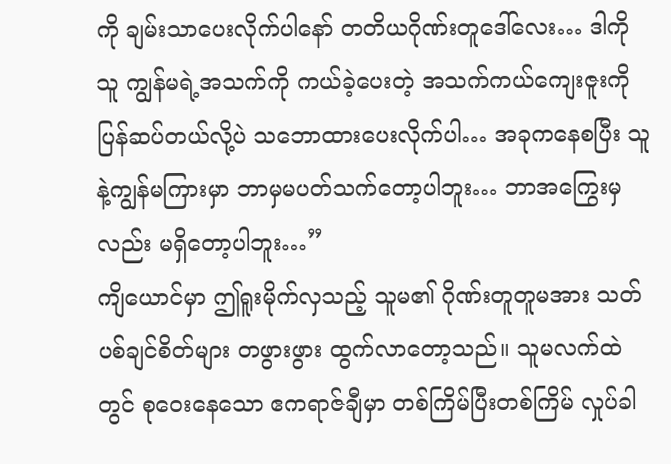ကို ချမ်းသာပေးလိုက်ပါနော် တတိယဂိုဏ်းတူဒေါ်လေး… ဒါကို သူ ကျွန်မရဲ့အသက်ကို ကယ်ခဲ့ပေးတဲ့ အသက်ကယ်ကျေးဇူးကို ပြန်ဆပ်တယ်လို့ပဲ သဘောထားပေးလိုက်ပါ… အခုကနေစပြီး သူနဲ့ကျွန်မကြားမှာ ဘာမှမပတ်သက်တော့ပါဘူး… ဘာအကြွေးမှလည်း မရှိတော့ပါဘူး…”
ကျိယောင်မှာ ဤရူးမိုက်လှသည့် သူမ၏ ဂိုဏ်းတူတူမအား သတ်ပစ်ချင်စိတ်များ တဖွားဖွား ထွက်လာတော့သည်။ သူမလက်ထဲတွင် စုဝေးနေသော ဧကရာဇ်ချီမှာ တစ်ကြိမ်ပြီးတစ်ကြိမ် လှုပ်ခါ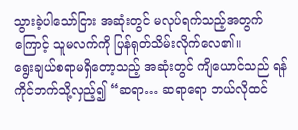သွားခဲ့ပါသော်ငြား အဆုံးတွင် မလုပ်ရက်သည့်အတွက်ကြောင့် သူမလက်ကို ပြန်ရုတ်သိမ်းလိုက်လေ၏။
ရွေးချယ်စရာမရှိတော့သည့် အဆုံးတွင် ကျိယောင်သည် ရန်ကိုင်ဘက်သို့လှည့်၍ “ဆရာ… ဆရာရော ဘယ်လိုထင်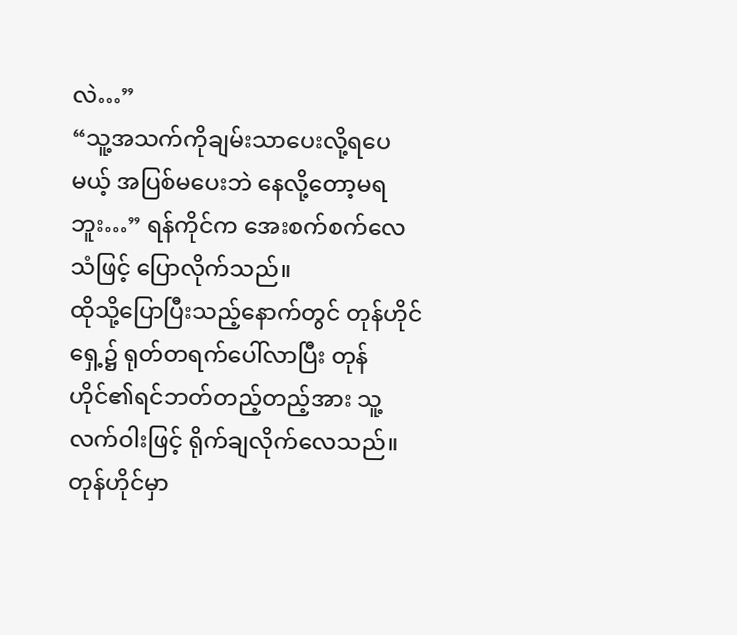လဲ…”
“သူ့အသက်ကိုချမ်းသာပေးလို့ရပေမယ့် အပြစ်မပေးဘဲ နေလို့တော့မရဘူး…” ရန်ကိုင်က အေးစက်စက်လေသံဖြင့် ပြောလိုက်သည်။
ထိုသို့ပြောပြီးသည့်နောက်တွင် တုန်ဟိုင်ရှေ့၌ ရုတ်တရက်ပေါ်လာပြီး တုန်ဟိုင်၏ရင်ဘတ်တည့်တည့်အား သူ့လက်ဝါးဖြင့် ရိုက်ချလိုက်လေသည်။ တုန်ဟိုင်မှာ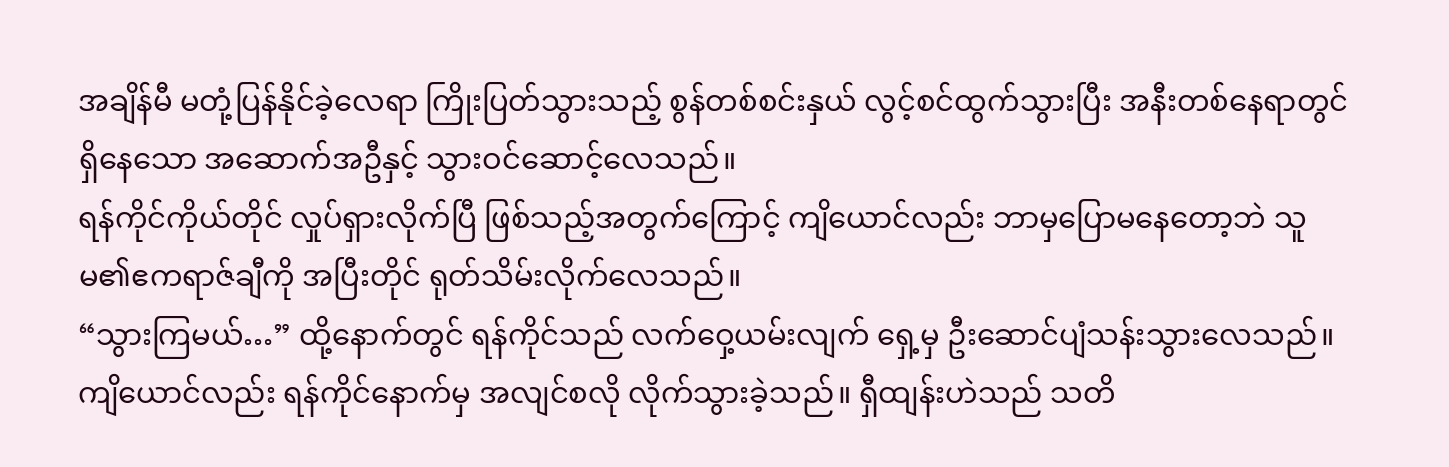အချိန်မီ မတုံ့ပြန်နိုင်ခဲ့လေရာ ကြိုးပြတ်သွားသည့် စွန်တစ်စင်းနှယ် လွင့်စင်ထွက်သွားပြီး အနီးတစ်နေရာတွင် ရှိနေသော အဆောက်အဦနှင့် သွားဝင်ဆောင့်လေသည်။
ရန်ကိုင်ကိုယ်တိုင် လှုပ်ရှားလိုက်ပြီ ဖြစ်သည့်အတွက်ကြောင့် ကျိယောင်လည်း ဘာမှပြောမနေတော့ဘဲ သူမ၏ဧကရာဇ်ချီကို အပြီးတိုင် ရုတ်သိမ်းလိုက်လေသည်။
“သွားကြမယ်…” ထို့နောက်တွင် ရန်ကိုင်သည် လက်ဝှေ့ယမ်းလျက် ရှေ့မှ ဦးဆောင်ပျံသန်းသွားလေသည်။
ကျိယောင်လည်း ရန်ကိုင်နောက်မှ အလျင်စလို လိုက်သွားခဲ့သည်။ ရှီထျန်းဟဲသည် သတိ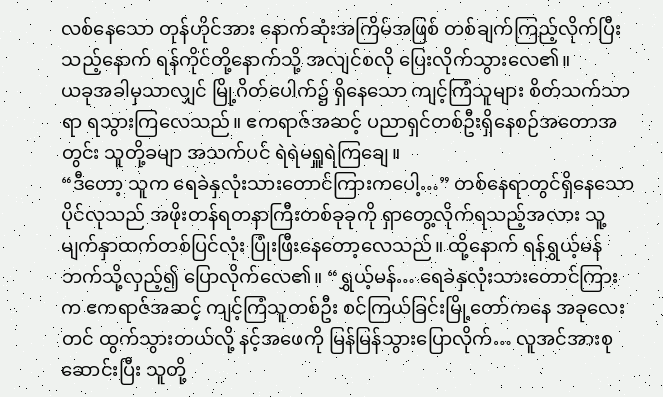လစ်နေသော တုန်ဟိုင်အား နောက်ဆုံးအကြိမ်အဖြစ် တစ်ချက်ကြည့်လိုက်ပြီးသည့်နောက် ရန်ကိုင်တို့နောက်သို့ အလျင်စလို ပြေးလိုက်သွားလေ၏။
ယခုအခါမှသာလျှင် မြို့ဂိတ်ပေါက်၌ ရှိနေသော ကျင့်ကြံသူများ စိတ်သက်သာရာ ရသွားကြလေသည်။ ဧကရာဇ်အဆင့် ပညာရှင်တစ်ဦးရှိနေစဉ်အတောအတွင်း သူတို့ခမျာ အသက်ပင် ရဲရဲမရှူရဲကြချေ။
“ဒီတော့ သူက ရေခဲနှလုံးသားတောင်ကြားကပေါ့…” တစ်နေရာတွင်ရှိနေသော ပိုင်လုသည် အဖိုးတန်ရတနာကြီးတစ်ခုခုကို ရှာတွေ့လိုက်ရသည့်အလား သူ့မျက်နှာထက်တစ်ပြင်လုံး ပြုံးဖြီးနေတော့လေသည်။ ထို့နောက် ရန်ရွှယ့်မန်ဘက်သို့လှည့်၍ ပြောလိုက်လေ၏။ “ရွှယ့်မန်… ရေခဲနှလုံးသားတောင်ကြားက ဧကရာဇ်အဆင့် ကျင့်ကြံသူတစ်ဦး စင်ကြယ်ခြင်းမြို့တော်ကနေ အခုလေးတင် ထွက်သွားတယ်လို့ နင့်အဖေကို မြန်မြန်သွားပြောလိုက်… လူအင်အားစုဆောင်းပြီး သူတို့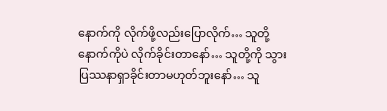နောက်ကို လိုက်ဖို့လည်းပြောလိုက်… သူတို့နောက်ကိုပဲ လိုက်ခိုင်းတာနော်… သူတို့ကို သွားပြဿနာရှာခိုင်းတာမဟုတ်ဘူးနော်… သူ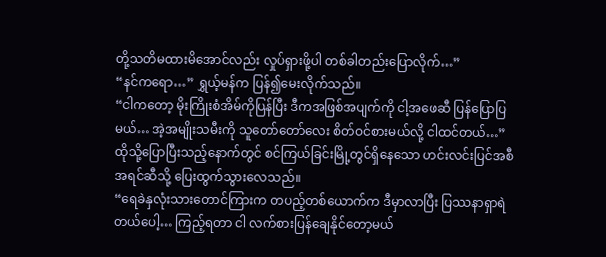တို့သတိမထားမိအောင်လည်း လှုပ်ရှားဖို့ပါ တစ်ခါတည်းပြောလိုက်…”
“နင်ကရော…” ရွှယ့်မန်က ပြန်၍မေးလိုက်သည်။
“ငါကတော့ မိုးကြိုးစံအိမ်ကိုပြန်ပြီး ဒီကအဖြစ်အပျက်ကို ငါ့အဖေဆီ ပြန်ပြောပြမယ်… အဲ့အမျိုးသမီးကို သူတော်တော်လေး စိတ်ဝင်စားမယ်လို့ ငါထင်တယ်…”
ထိုသို့ပြောပြီးသည့်နောက်တွင် စင်ကြယ်ခြင်းမြို့တွင်ရှိနေသော ဟင်းလင်းပြင်အစီအရင်ဆီသို့ ပြေးထွက်သွားလေသည်။
“ရေခဲနှလုံးသားတောင်ကြားက တပည့်တစ်ယောက်က ဒီမှာလာပြီး ပြဿနာရှာရဲတယ်ပေါ့… ကြည့်ရတာ ငါ လက်စားပြန်ချေနိုင်တော့မယ်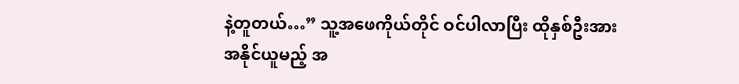နဲ့တူတယ်…” သူ့အဖေကိုယ်တိုင် ဝင်ပါလာပြီး ထိုနှစ်ဦးအား အနိုင်ယူမည့် အ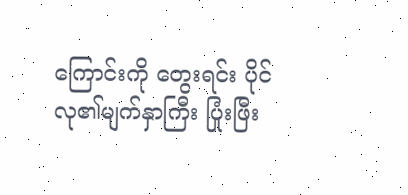ကြောင်းကို တွေးရင်း ပိုင်လု၏မျက်နှာကြီး ပြုံးဖြီး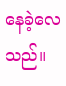နေခဲ့လေသည်။